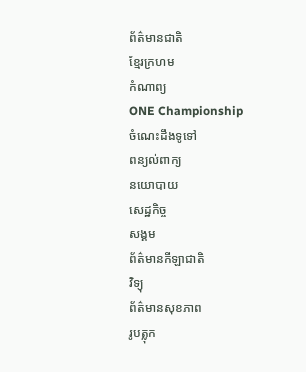ព័ត៌មានជាតិ
ខ្មែរក្រហម
កំណាព្យ
ONE Championship
ចំណេះដឹងទូទៅ
ពន្យល់ពាក្យ
នយោបាយ
សេដ្ឋកិច្ច
សង្គម
ព័ត៌មានកីឡាជាតិ
វិទ្យុ
ព័ត៌មានសុខភាព
រូបត្លុក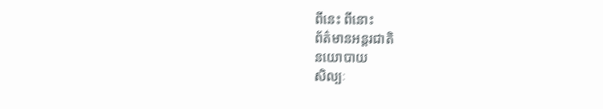ពីនេះ ពីនោះ
ព័ត៌មានអន្តរជាតិ
នយោបាយ
សិល្បៈ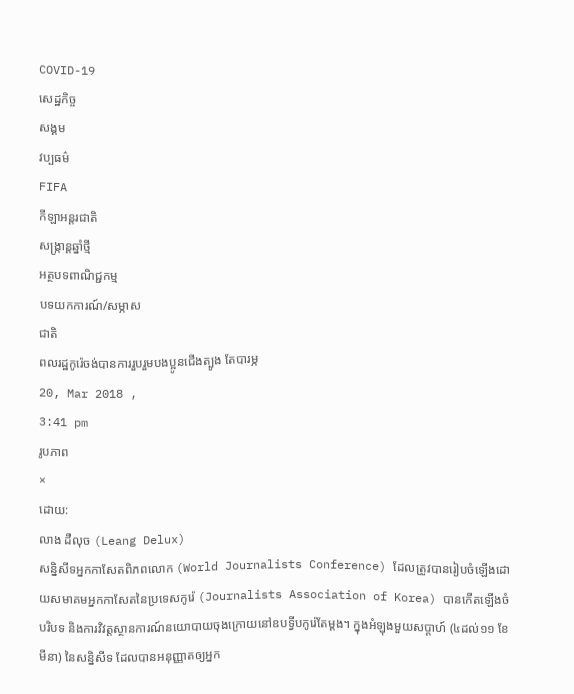COVID-19
សេដ្ឋកិច្ច
សង្គម
វប្បធម៌
FIFA
កីឡាអន្តរជាតិ
សង្រ្កាន្តឆ្នាំថ្មី
អត្ថបទពាណិជ្ជកម្ម
បទយកការណ៍/សម្ភាស
ជាតិ
ពលរដ្ឋកូរ៉េចង់បានការរួបរួមបងប្អូនជើងត្បូង តែបារម្ភ
20, Mar 2018 ,
3:41 pm
រូបភាព
×
ដោយ:
លាង ដឺលុច (Leang Delux)
សន្និសីទអ្នកកាសែតពិភពលោក (World Journalists Conference) ដែលត្រូវបានរៀបចំឡើងដោយសមាគមអ្នកកាសែតនៃប្រទេសកូរ៉េ (Journalists Association of Korea) បានកើតឡើងចំបរិបទ និងការវិវត្តស្ថានការណ៍នយោបាយចុងក្រោយនៅឧបទ្វីបកូរ៉េតែម្តង។ ក្នុងអំឡុងមួយសប្តាហ៍ (៤ដល់១១ ខែមីនា) នៃសន្និសីទ ដែលបានអនុញ្ញាតឲ្យអ្នក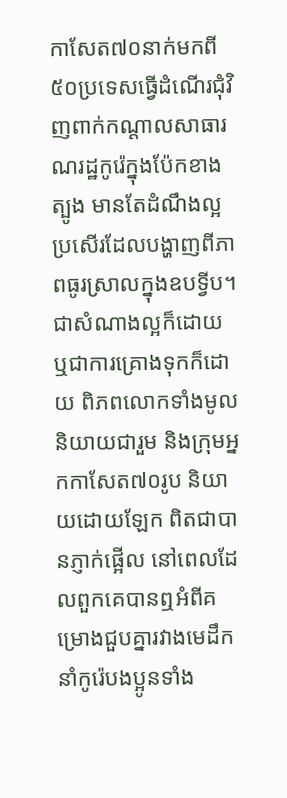កាសែត៧០នាក់មកពី៥០ប្រទេសធ្វើដំណើរជុំវិញពាក់កណ្តាលសាធារណរដ្ឋកូរ៉េក្នុងប៉ែកខាងត្បូង មានតែដំណឹងល្អប្រសើរដែលបង្ហាញពីភាពធូរស្រាលក្នុងឧបទ្វីប។
ជាសំណាងល្អក៏ដោយ ឬជាការគ្រោងទុកក៏ដោយ ពិភពលោកទាំងមូលនិយាយជារួម និងក្រុមអ្នកកាសែត៧០រូប និយាយដោយឡែក ពិតជាបានភ្ញាក់ផ្អើល នៅពេលដែលពួកគេបានឮអំពីគម្រោងជួបគ្នារវាងមេដឹកនាំកូរ៉េបងប្អូនទាំង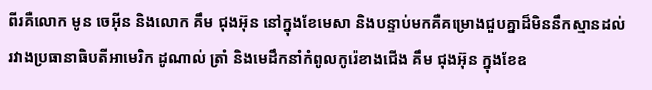ពីរគឺលោក មូន ចេអ៊ីន និងលោក គឹម ជុងអ៊ុន នៅក្នុងខែមេសា និងបន្ទាប់មកគឺគម្រោងជួបគ្នាដ៏មិននឹកស្មានដល់រវាងប្រធានាធិបតីអាមេរិក ដូណាល់ ត្រាំ និងមេដឹកនាំកំពូលកូរ៉េខាងជើង គឹម ជុងអ៊ុន ក្នុងខែឧ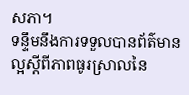សភា។
ទន្ទឹមនឹងការទទួលបានព័ត៌មានល្អស្តីពីភាពធូរស្រាលនៃ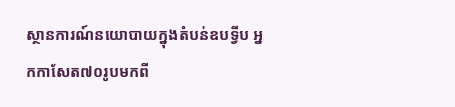ស្ថានការណ៍នយោបាយក្នុងតំបន់ឧបទ្វីប អ្នកកាសែត៧០រូបមកពី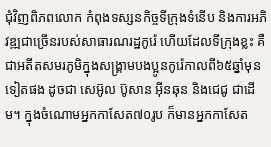ជុំវិញពិភពលោក កំពុងទស្សនកិច្ចទីក្រុងទំនើប និងការអភិវឌ្ឍជាច្រើនរបស់សាធារណរដ្ឋកូរ៉េ ហើយដែលទីក្រុងខ្លះ គឺជាអតីតសមរភូមិក្នុងសង្គ្រាមបងប្អូនកូរ៉េកាលពី៦៥ឆ្នាំមុនទៀតផង ដូចជា សេអ៊ូល ប៊ូសាន អ៊ីនឆុន និងជេជូ ជាដើម។ ក្នុងចំណោមអ្នកកាសែត៧០រូប ក៏មានអ្នកកាសែត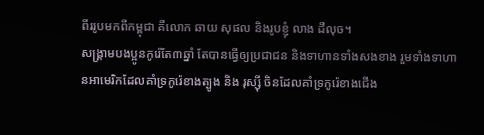ពីររូបមកពីកម្ពុជា គឺលោក ឆាយ សុផល និងរូបខ្ញុំ លាង ដឺលុច។
សង្គ្រាមបងប្អូនកូរ៉េតែ៣ឆ្នាំ តែបានធ្វើឲ្យប្រជាជន និងទាហានទាំងសងខាង រួមទាំងទាហានអាមេរិកដែលគាំទ្រកូរ៉េខាងត្បូង និង រុស្ស៊ី ចិនដែលគាំទ្រកូរ៉េខាងជើង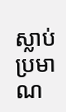ស្លាប់ប្រមាណ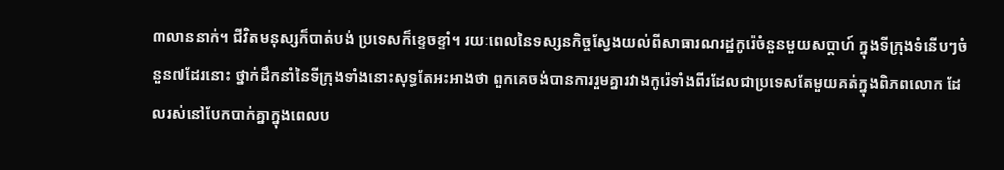៣លាននាក់។ ជីវិតមនុស្សក៏បាត់បង់ ប្រទេសក៏ខ្ទេចខ្ទាំ។ រយៈពេលនៃទស្សនកិច្ចស្វែងយល់ពីសាធារណរដ្ឋកូរ៉េចំនួនមួយសប្តាហ៍ ក្នុងទីក្រុងទំនើបៗចំនួន៧ដែរនោះ ថ្នាក់ដឹកនាំនៃទីក្រុងទាំងនោះសុទ្ធតែអះអាងថា ពួកគេចង់បានការរួមគ្នារវាងកូរ៉េទាំងពីរដែលជាប្រទេសតែមួយគត់ក្នុងពិភពលោក ដែលរស់នៅបែកបាក់គ្នាក្នុងពេលប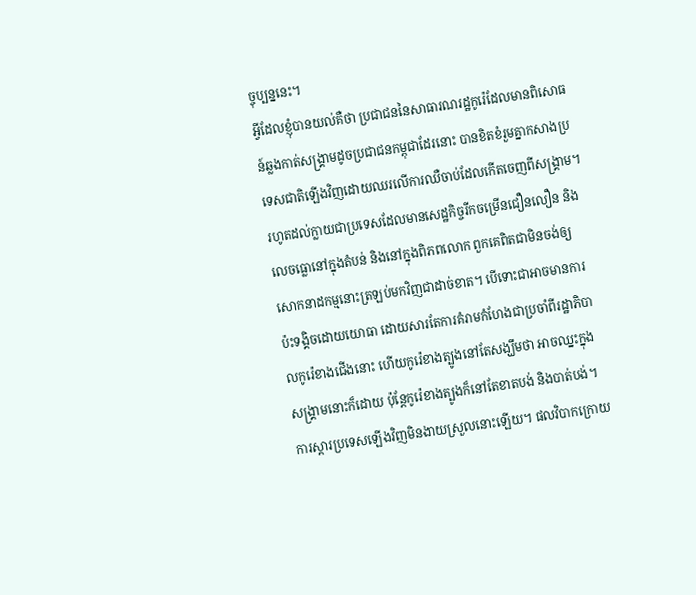ច្ចុប្បន្ននេះ។
អ្វីដែលខ្ញុំបានយល់គឺថា ប្រជាជននៃសាធារណរដ្ឋកូរ៉េដែលមានពិសោធន៍ឆ្លងកាត់សង្គ្រាមដូចប្រជាជនកម្ពុជាដែរនោះ បានខិតខំរួមគ្នាកសាងប្រទេសជាតិឡើងវិញដោយឈរលើការឈឺចាប់ដែលកើតចេញពីសង្គ្រាម។ រហូតដល់ក្លាយជាប្រទេសដែលមានសេដ្ឋកិច្ចរីកចម្រើនជឿនលឿន និងលេចធ្លោនៅក្នុងតំបន់ និងនៅក្នុងពិភពលោក ពួកគេពិតជាមិនចង់ឲ្យសោកនាដកម្មនោះត្រឡប់មកវិញជាដាច់ខាត។ បើទោះជាអាចមានការប៉ះទង្គិចដោយយោធា ដោយសារតែការគំរាមកំហែងជាប្រចាំពីរដ្ឋាភិបាលកូរ៉េខាងជើងនោះ ហើយកូរ៉េខាងត្បូងនៅតែសង្ឃឹមថា អាចឈ្នះក្នុងសង្គ្រាមនោះក៏ដោយ ប៉ុន្តែកូរ៉េខាងត្បូងក៏នៅតែខាតបង់ និងបាត់បង់។ ការស្តារប្រទេសឡើងវិញមិនងាយស្រួលនោះឡើយ។ ផលវិបាកក្រោយ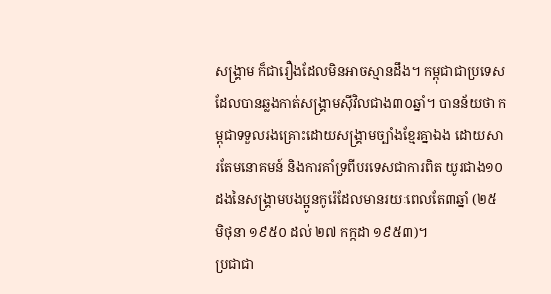សង្គ្រាម ក៏ជារឿងដែលមិនអាចស្មានដឹង។ កម្ពុជាជាប្រទេសដែលបានឆ្លងកាត់សង្គ្រាមស៊ីវិលជាង៣០ឆ្នាំ។ បានន័យថា កម្ពុជាទទួលរងគ្រោះដោយសង្គ្រាមច្បាំងខ្មែរគ្នាឯង ដោយសារតែមនោគមន៍ និងការគាំទ្រពីបរទេសជាការពិត យូរជាង១០ដងនៃសង្គ្រាមបងប្អូនកូរ៉េដែលមានរយៈពេលតែ៣ឆ្នាំ (២៥ មិថុនា ១៩៥០ ដល់ ២៧ កក្កដា ១៩៥៣)។
ប្រជាជា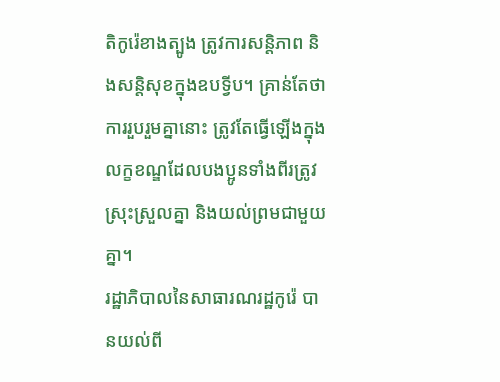តិកូរ៉េខាងត្បូង ត្រូវការសន្តិភាព និងសន្តិសុខក្នុងឧបទ្វីប។ គ្រាន់តែថា ការរួបរួមគ្នានោះ ត្រូវតែធ្វើឡើងក្នុងលក្ខខណ្ឌដែលបងប្អូនទាំងពីរត្រូវស្រុះស្រួលគ្នា និងយល់ព្រមជាមួយគ្នា។
រដ្ឋាភិបាលនៃសាធារណរដ្ឋកូរ៉េ បានយល់ពី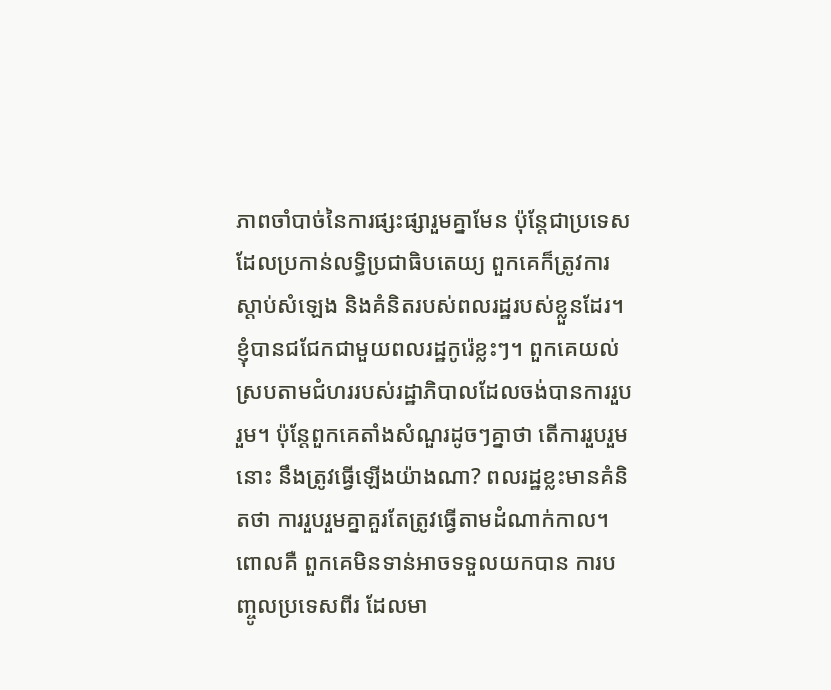ភាពចាំបាច់នៃការផ្សះផ្សារួមគ្នាមែន ប៉ុន្តែជាប្រទេសដែលប្រកាន់លទ្ធិប្រជាធិបតេយ្យ ពួកគេក៏ត្រូវការស្តាប់សំឡេង និងគំនិតរបស់ពលរដ្ឋរបស់ខ្លួនដែរ។ ខ្ញុំបានជជែកជាមួយពលរដ្ឋកូរ៉េខ្លះៗ។ ពួកគេយល់ស្របតាមជំហររបស់រដ្ឋាភិបាលដែលចង់បានការរួបរួម។ ប៉ុន្តែពួកគេតាំងសំណួរដូចៗគ្នាថា តើការរួបរួមនោះ នឹងត្រូវធ្វើឡើងយ៉ាងណា? ពលរដ្ឋខ្លះមានគំនិតថា ការរួបរួមគ្នាគួរតែត្រូវធ្វើតាមដំណាក់កាល។ ពោលគឺ ពួកគេមិនទាន់អាចទទួលយកបាន ការបញ្ចូលប្រទេសពីរ ដែលមា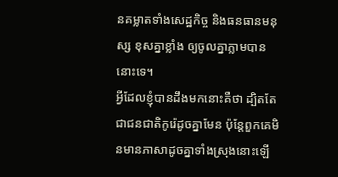នគម្លាតទាំងសេដ្ឋកិច្ច និងធនធានមនុស្ស ខុសគ្នាខ្លាំង ឲ្យចូលគ្នាភ្លាមបាននោះទេ។
អ្វីដែលខ្ញុំបានដឹងមកនោះគឺថា ដ្បិតតែជាជនជាតិកូរ៉េដូចគ្នាមែន ប៉ុន្តែពួកគេមិនមានភាសាដូចគ្នាទាំងស្រុងនោះឡើ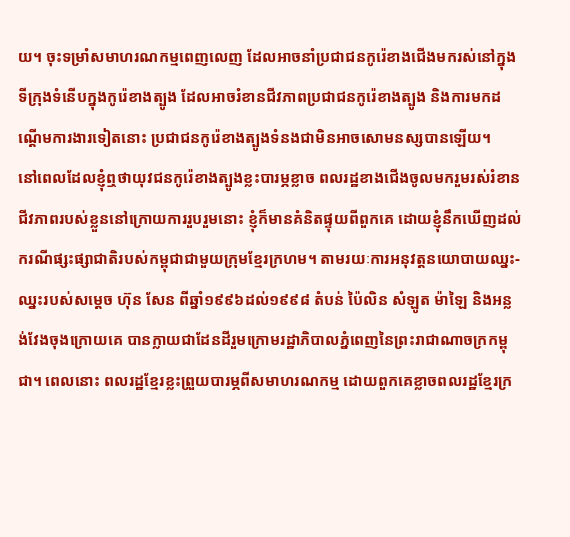យ។ ចុះទម្រាំសមាហរណកម្មពេញលេញ ដែលអាចនាំប្រជាជនកូរ៉េខាងជើងមករស់នៅក្នុងទីក្រុងទំនើបក្នុងកូរ៉េខាងត្បូង ដែលអាចរំខានជីវភាពប្រជាជនកូរ៉េខាងត្បូង និងការមកដណ្តើមការងារទៀតនោះ ប្រជាជនកូរ៉េខាងត្បូងទំនងជាមិនអាចសោមនស្សបានឡើយ។
នៅពេលដែលខ្ញុំឮថាយុវជនកូរ៉េខាងត្បូងខ្លះបារម្ភខ្លាច ពលរដ្ឋខាងជើងចូលមករួមរស់រំខានជីវភាពរបស់ខ្លួននៅក្រោយការរួបរួមនោះ ខ្ញុំក៏មានគំនិតផ្ទុយពីពួកគេ ដោយខ្ញុំនឹកឃើញដល់ករណីផ្សះផ្សាជាតិរបស់កម្ពុជាជាមួយក្រុមខ្មែរក្រហម។ តាមរយៈការអនុវត្តនយោបាយឈ្នះ-ឈ្នះរបស់សម្តេច ហ៊ុន សែន ពីឆ្នាំ១៩៩៦ដល់១៩៩៨ តំបន់ ប៉ៃលិន សំឡូត ម៉ាឡៃ និងអន្លង់វែងចុងក្រោយគេ បានក្លាយជាដែនដីរួមក្រោមរដ្ឋាភិបាលភ្នំពេញនៃព្រះរាជាណាចក្រកម្ពុជា។ ពេលនោះ ពលរដ្ឋខ្មែរខ្លះព្រួយបារម្ភពីសមាហរណកម្ម ដោយពួកគេខ្លាចពលរដ្ឋខ្មែរក្រ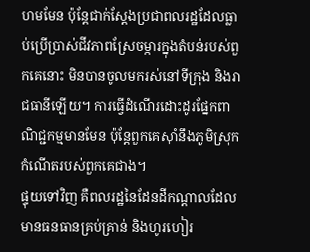ហមមែន ប៉ុន្តែជាក់ស្តែងប្រជាពលរដ្ឋដែលធ្លាប់ប្រើប្រាស់ជីវភាពស្រែចម្ការក្នុងតំបន់របស់ពួកគេនោះ មិនបានចូលមករស់នៅទីក្រុង និងរាជធានីឡើយ។ ការធ្វើដំណើរដោះដូរផ្នែកពាណិជ្ជកម្មមានមែន ប៉ុន្តែពួកគេស៊ាំនឹងភូមិស្រុកកំណើតរបស់ពួកគេជាង។
ផ្ទុយទៅវិញ គឺពលរដ្ឋនៃដែនដីកណ្តាលដែលមានធនធានគ្រប់គ្រាន់ និងហូរហៀរ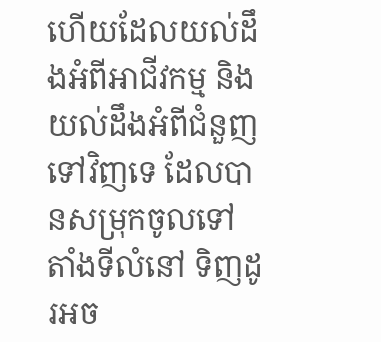ហើយដែលយល់ដឹងអំពីអាជីវកម្ម និងយល់ដឹងអំពីជំនួញទៅវិញទេ ដែលបានសម្រុកចូលទៅតាំងទីលំនៅ ទិញដូរអច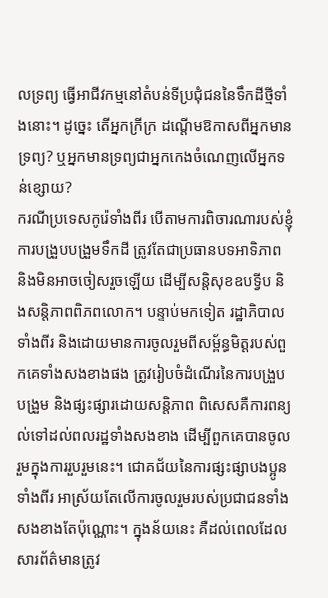លទ្រព្យ ធ្វើអាជីវកម្មនៅតំបន់ទីប្រជុំជននៃទឹកដីថ្មីទាំងនោះ។ ដូច្នេះ តើអ្នកក្រីក្រ ដណ្តើមឱកាសពីអ្នកមានទ្រព្យ? ឬអ្នកមានទ្រព្យជាអ្នកកេងចំណេញលើអ្នកទន់ខ្សោយ?
ករណីប្រទេសកូរ៉េទាំងពីរ បើតាមការពិចារណារបស់ខ្ញុំ ការបង្រួបបង្រួមទឹកដី ត្រូវតែជាប្រធានបទអាទិភាព និងមិនអាចចៀសរួចឡើយ ដើម្បីសន្តិសុខឧបទ្វីប និងសន្តិភាពពិភពលោក។ បន្ទាប់មកទៀត រដ្ឋាភិបាលទាំងពីរ និងដោយមានការចូលរួមពីសម្ព័ន្ធមិត្តរបស់ពួកគេទាំងសងខាងផង ត្រូវរៀបចំដំណើរនៃការបង្រួបបង្រួម និងផ្សះផ្សារដោយសន្តិភាព ពិសេសគឺការពន្យល់ទៅដល់ពលរដ្ឋទាំងសងខាង ដើម្បីពួកគេបានចូលរួមក្នុងការរួបរួមនេះ។ ជោគជ័យនៃការផ្សះផ្សាបងប្អូនទាំងពីរ អាស្រ័យតែលើការចូលរួមរបស់ប្រជាជនទាំងសងខាងតែប៉ុណ្ណោះ។ ក្នុងន័យនេះ គឺដល់ពេលដែលសារព័ត៌មានត្រូវ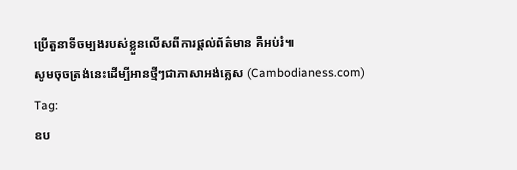ប្រើតួនាទីចម្បងរបស់ខ្លួនលើសពីការផ្តល់ព័ត៌មាន គឺអប់រំ៕
សូមចុចត្រង់នេះដើម្បីអានថ្មីៗជាភាសាអង់គ្លេស (Cambodianess.com)
Tag:
ឧប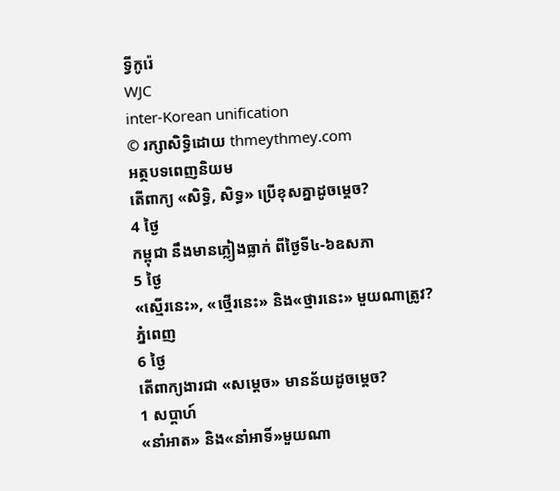ទ្វីកូរ៉េ
WJC
inter-Korean unification
© រក្សាសិទ្ធិដោយ thmeythmey.com
អត្ថបទពេញនិយម
តើពាក្យ «សិទ្ធិ, សិទ្ធ» ប្រើខុសគ្នាដូចម្តេច?
4 ថ្ងៃ
កម្ពុជា នឹងមានភ្លៀងធ្លាក់ ពីថ្ងៃទី៤-៦ឧសភា
5 ថ្ងៃ
«ស្មើរនេះ», «ថ្មើរនេះ» និង«ថ្មារនេះ» មួយណាត្រូវ?
ភ្នំពេញ
6 ថ្ងៃ
តើពាក្យងារជា «សម្តេច» មានន័យដូចម្តេច?
1 សប្តាហ៍
«នាំអាត» និង«នាំអាទិ៍»មួយណា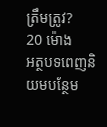ត្រឹមត្រូវ?
20 ម៉ោង
អត្ថបទពេញនិយមបន្ថែម